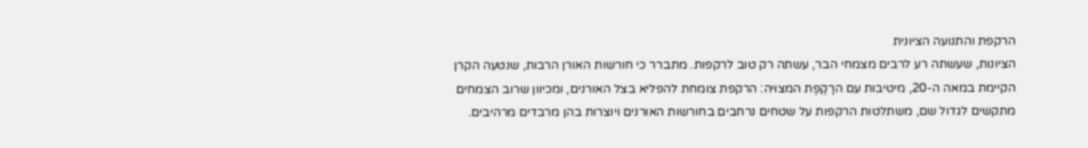הרקפת והתנועה הציונית
הציונות, שעשתה רע לרבים מצמחי הבר, עשתה רק טוב לרקפות. מתברר כי חורשות האורן הרבות, שנטעה הקרן הקיימת במאה ה-20, מיטיבות עם הרַקֶפֶת המצוּיה: הרקפת צומחת להפליא בצל האורנים, ומכיוון שרוב הצמחים מתקשים לגדול שם, משתלטות הרקפות על שטחים נרחבים בחורשות האורנים ויוצרות בהן מרבדים מרהיבים.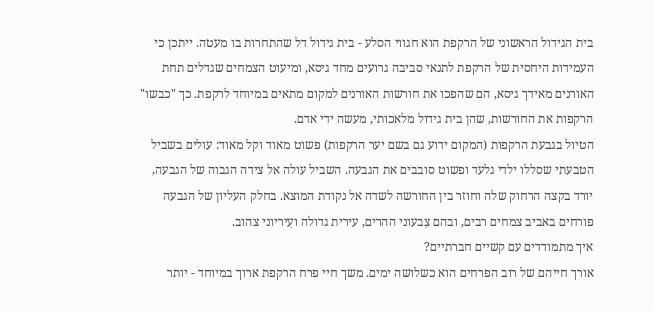בית הגידול הראשוני של הרקפת הוא חגווי הסלע - בית גידול דל שהתחרות בו מעטה. ייתכן כי העמידות היחסית של הרקפת לתנאי סביבה גרועים מחד גיסא, ומיעוט הצמחים שגדלים תחת האורנים מאידך גיסא, הם שהפכו את חורשות האורנים למקום מתאים במיוחד לרקפת. כך "כבשו" הרקפות את החורשות, שהן בית גידול מלאכותי, מעשה ידי אדם.
הטיול בגבעת הרקפות (המקום ידוע גם בשם יער הרקפות) פשוט מאוד וקל מאוד: עולים בשביל הטבעתי שסללו ילדי גלעד ופשוט סובבים את הגבעה. השביל עולה אל צידה הגבוה של הגבעה, יורד בקצה הרחוק שלה וחוזר בין החורשה לשדה אל נקודת המוצא. בחלק העליון של הגבעה פורחים באביב צמחים רבים, ובהם צִבעוני ההרים, עירית גדולה ועִיריוני צהוב.
איך מתמודדים עם קשיים חברתיים?
אורך חייהם של רוב הפרחים הוא כשלושה ימים. משך חיי פרח הרקפת ארוך במיוחד - יותר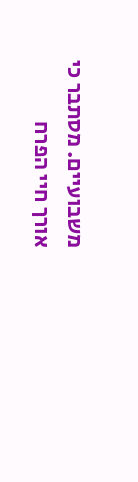משבועיים. מסתבר כי אורך חיי הפרח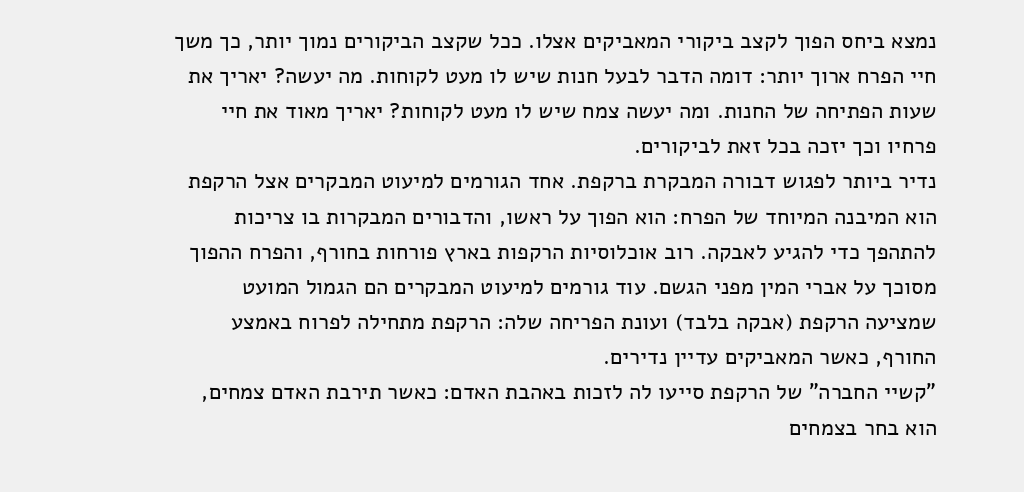נמצא ביחס הפוך לקצב ביקורי המאביקים אצלו. ככל שקצב הביקורים נמוך יותר, כך משך חיי הפרח ארוך יותר: דומה הדבר לבעל חנות שיש לו מעט לקוחות. מה יעשה? יאריך את שעות הפתיחה של החנות. ומה יעשה צמח שיש לו מעט לקוחות? יאריך מאוד את חיי פרחיו וכך יזכה בכל זאת לביקורים.
נדיר ביותר לפגוש דבורה המבקרת ברקפת. אחד הגורמים למיעוט המבקרים אצל הרקפת הוא המיבנה המיוחד של הפרח: הוא הפוך על ראשו, והדבורים המבקרות בו צריכות להתהפך כדי להגיע לאבקה. רוב אוכלוסיות הרקפות בארץ פורחות בחורף, והפרח ההפוך מסוכך על אברי המין מפני הגשם. עוד גורמים למיעוט המבקרים הם הגמול המועט שמציעה הרקפת (אבקה בלבד) ועונת הפריחה שלה: הרקפת מתחילה לפרוח באמצע החורף, כאשר המאביקים עדיין נדירים.
"קשיי החברה" של הרקפת סייעו לה לזכות באהבת האדם: כאשר תירבת האדם צמחים, הוא בחר בצמחים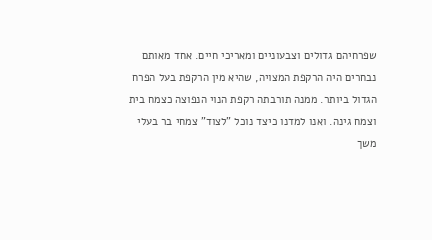שפרחיהם גדולים וצבעוניים ומאריכי חיים. אחד מאותם נבחרים היה הרקפת המצויה, שהיא מין הרקפת בעל הפרח הגדול ביותר. ממנה תורבתה רקפת הנוי הנפוצה כצמח בית וצמח גינה. ואנו למדנו כיצד נוכל "לצוד" צמחי בר בעלי משך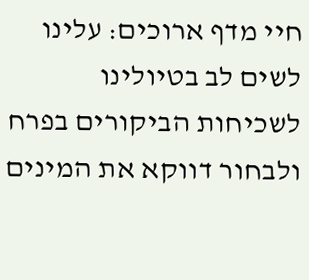חיי מדף ארוכים: עלינו לשים לב בטיולינו לשכיחות הביקורים בפרח ולבחור דווקא את המינים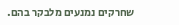שחרקים נמנעים מלבקר בהם.